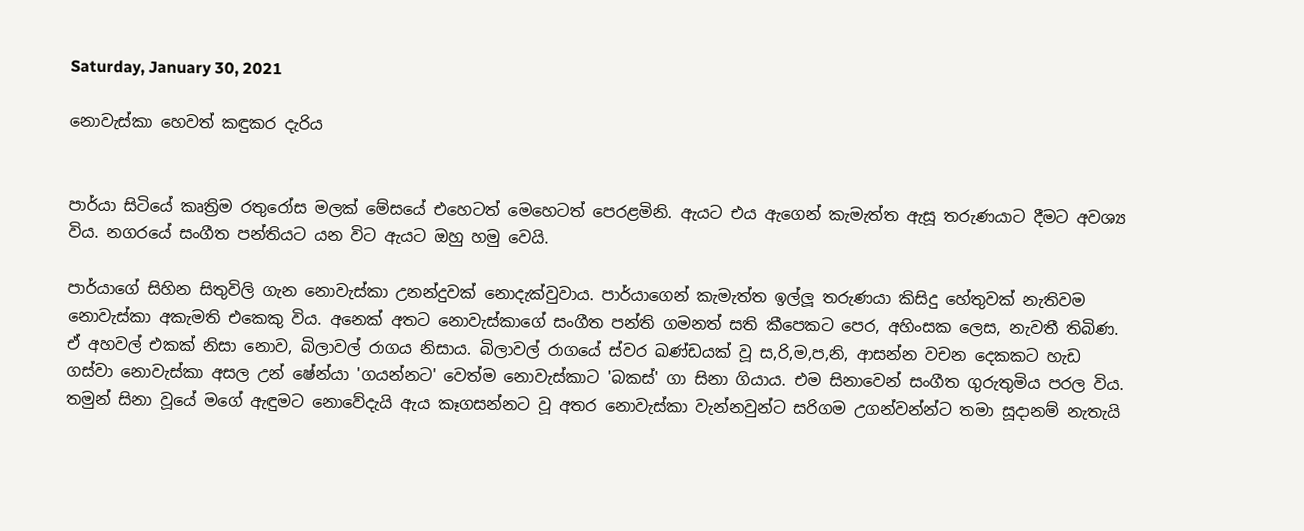Saturday, January 30, 2021

නොවැස්කා හෙවත් කඳුකර දැරිය


පාර්යා සිටියේ කෘත්‍රිම රතුරෝස මලක් මේසයේ එහෙටත් මෙහෙටත් පෙරළමිනි. ඇයට එය ඇගෙන් කැමැත්ත ඇසූ තරුණයාට දීමට අවශ්‍ය විය. නගරයේ සංගීත පන්තියට යන විට ඇයට ඔහු හමු වෙයි.

පාර්යාගේ සිහින සිතුවිලි ගැන නොවැස්කා උනන්දුවක් නොදැක්වුවාය. පාර්යාගෙන් කැමැත්ත ඉල්ලූ තරුණයා කිසිදු හේතුවක් නැතිවම නොවැස්කා අකැමති එකෙකු විය. අනෙක් අතට නොවැස්කාගේ සංගීත පන්ති ගමනත් සති කීපෙකට පෙර, අහිංසක ලෙස, නැවතී තිබිණ. ඒ අහවල් එකක් නිසා නොව, බිලාවල් රාගය නිසාය. බිලාවල් රාගයේ ස්වර ඛණ්ඩයක් වූ ස,රි,ම,ප,නි, ආසන්න වචන දෙකකට හැඩ ගස්වා නොවැස්කා අසල උන් ෂේන්යා 'ගයන්නට' වෙත්ම නොවැස්කාට 'බකස්' ගා සිනා ගියාය. එම සිනාවෙන් සංගීත ගුරුතුමිය පරල විය. තමුන් සිනා වූයේ මගේ ඇඳුමට නොවේදැයි ඇය කෑගසන්නට වූ අතර නොවැස්කා වැන්නවුන්ට සරිගම උගන්වන්න්ට තමා සූදානම් නැතැයි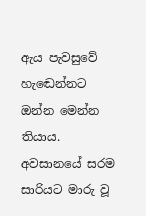ඇය පැවසුවේ හැඬෙන්නට ඔන්න මෙන්න තියාය. අවසානයේ සරම සාරියට මාරු වූ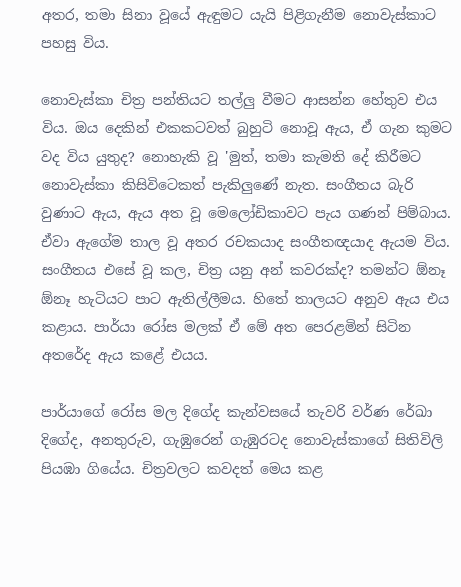අතර, තමා සිනා වූයේ ඇඳුමට යැයි පිළිගැනීම නොවැස්කාට පහසු විය.

නොවැස්කා චිත්‍ර පන්තියට තල්ලු වීමට ආසන්න හේතුව එය විය. ඔය දෙකින් එකකටවත් බුහුටි නොවූ ඇය, ඒ ගැන කුමට වද විය යුතුද? නොහැකි වූ 'මුත්, තමා කැමති දේ කිරීමට නොවැස්කා කිසිවිටෙකත් පැකිලුණේ නැත. සංගීතය බැරි වුණාට ඇය, ඇය අත වූ මෙලෝඩිකාවට පැය ගණන් පිම්බාය. ඒවා ඇගේම තාල වූ අතර රචකයාද සංගීතඥයාද ඇයම විය. සංගීතය එසේ වූ කල, චිත්‍ර යනු අන් කවරක්ද? තමන්ට ඕනෑ ඕනෑ හැටියට පාට ඇතිල්ලීමය. හිතේ තාලයට අනුව ඇය එය කළාය. පාර්යා රෝස මලක් ඒ මේ අත පෙරළමින් සිටින අතරේද ඇය කළේ එයය.

පාර්යාගේ රෝස මල දිගේද කැන්වසයේ තැවරි වර්ණ රේඛා දිගේද, අනතුරුව, ගැඹුරෙන් ගැඹුරටද නොවැස්කාගේ සිතිවිලි පියඹා ගියේය. චිත්‍රවලට කවදත් මෙය කළ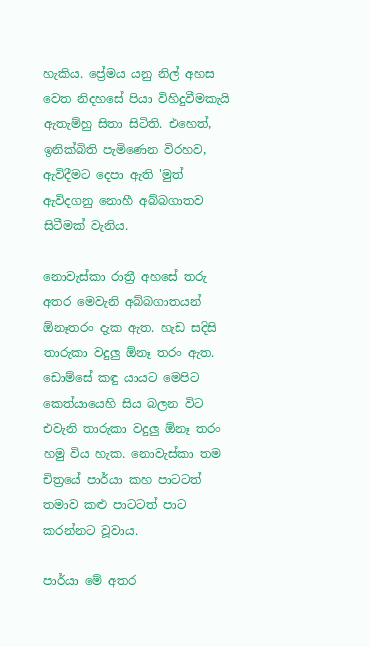හැකිය. ප්‍රේමය යනු නිල් අහස වෙත නිදහසේ පියා විහිදුවීමකැයි ඇතැම්හු සිතා සිටිති. එහෙත්, ඉනික්බිති පැමිණෙන විරහව, ඇවිදීමට දෙපා ඇති 'මුත් ඇවිදගනු නොහී අබ්බගාතව සිටීමක් වැනිය.

නොවැස්කා රාත්‍රී අහසේ තරු අතර මෙවැනි අබ්බගාතයන් ඕනෑතරං දැක ඇත. හැඩ සදිසි තාරුකා වදුලු ඕනෑ තරං ඇත. ඩොම්සේ කඳු යායට මෙපිට කෙත්යායෙහි සිය බලන විට එවැනි තාරුකා වදුලු ඕනෑ තරං හමු විය හැක. නොවැස්කා තම චිත්‍රයේ පාර්යා කහ පාටටත් තමාව කළු පාටටත් පාට කරන්නට වූවාය.

පාර්යා මේ අතර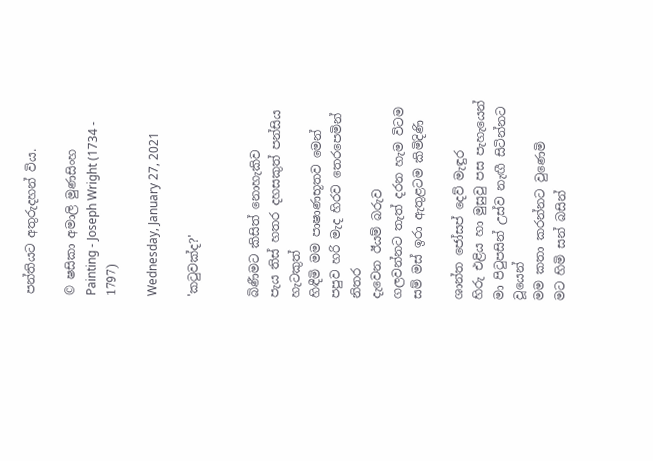පන්තියට අතුරුදහන් විය.

© ෂසිකා අමාලි මුණසිංහ
Painting - Joseph Wright (1734 - 1797)

Wednesday, January 27, 2021

'කටුවක්ද?'


බිණීමට කිසිත් නොහැකිව
පැය තිස් හතර දහසකුත් පන්සිය හැටකුත්
හිඳීමි මම පාෂාණභූතව මෙන්
පපුව හරි මැද හිරව තෙරපෙමින් නිතර
දැවෙන ඊයම් බරුව
ගලවන්නට තැත් දරන හැම විටම
සම් මස් ඉරා ඇතුළටම කිමිදිණි

ශාන්ත ජෝසප් දෙව් මැඳුර
හිරු එළිය හා මුසුවු පස පැහැයෙන්
මා පිටුපසින් උස්ව නැඟී සිටින්නට වූයෙන්
මම කතා කරන්නට වුණෙමි
මට හිමි සන් බසින්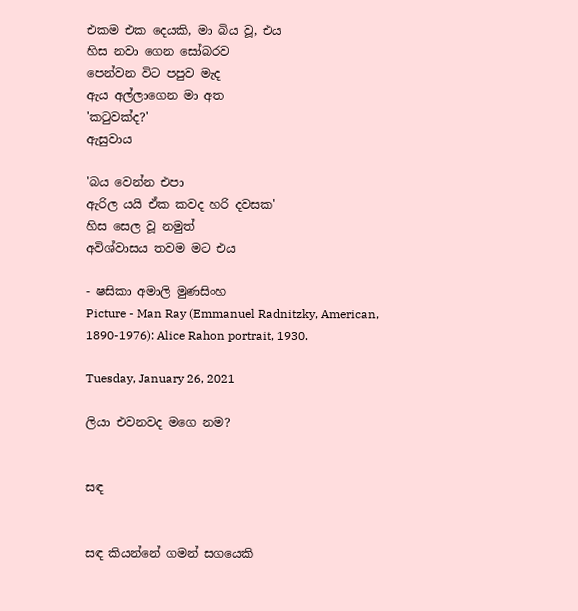එකම එක දෙයකි, මා බිය වූ, එය
හිස නවා ගෙන සෝබරව
පෙන්වන විට පපුව මැද
ඇය අල්ලාගෙන මා අත
'කටුවක්ද?'
ඇසුවාය

'බය වෙන්න එපා
ඇරිල යයි ඒක කවද හරි දවසක'
හිස සෙල වූ නමුත්
අවිශ්වාසය තවම මට එය

- ෂසිකා අමාලි මුණසිංහ
Picture - Man Ray (Emmanuel Radnitzky, American, 1890-1976): Alice Rahon portrait, 1930.

Tuesday, January 26, 2021

ලියා එවනවද මගෙ නම?


සඳ


සඳ කියන්නේ ගමන් සගයෙකි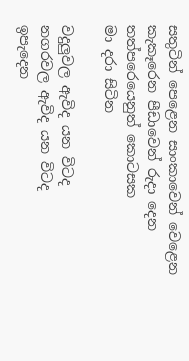සතුටින් පෙළෙන සාංකාවෙන් වෙළෙන
කැකෑරෙන පීඩාවෙන් රුදා දෙන
තත්පරෙයෙනුත් කොටසක
මා දරා සිටින

වදුලුවල ඇවිද යන විටද
නගරවල ඇවිද යන විටද
ඉපැදෙන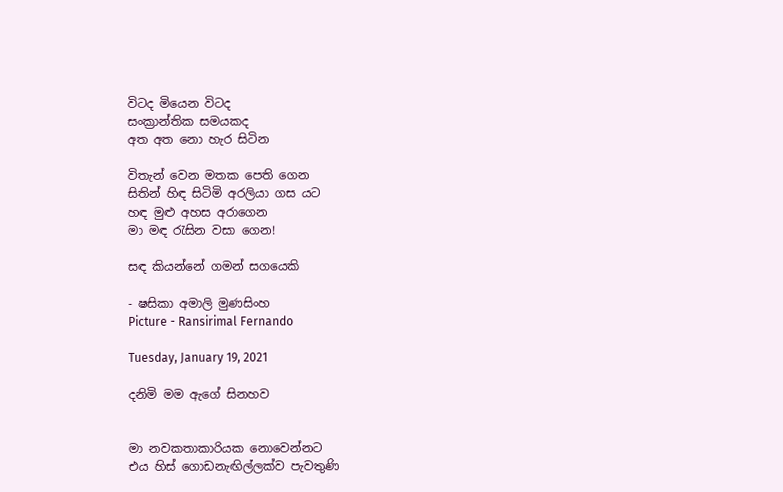විටද මියෙන විටද
සංක්‍රාන්තික සමයකද
අත අත නො හැර සිටින

විතැන් වෙන මතක පෙති ගෙන
සිතින් හිඳ සිටිමි අරලියා ගස යට
හඳ මුළු අහස අරාගෙන
මා මඳ රැසින වසා ගෙන!

සඳ කියන්නේ ගමන් සගයෙකි

- ෂසිකා අමාලි මුණසිංහ
Picture - Ransirimal Fernando

Tuesday, January 19, 2021

දනිමි මම ඇගේ සිනහව


මා නවකතාකාරියක නොවෙන්නට
එය හිස් ගොඩනැඟිල්ලක්ව පැවතුණි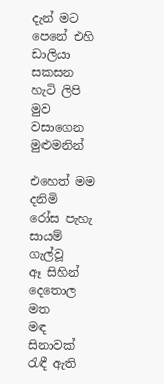දැන් මට පෙනේ එහි
ඩාලියා සකසන හැටි ලිපි
මුව වසාගෙන මුළුමනින්

එහෙත් මම දනිමි
රෝස පැහැ සායම් ගැල්වූ
ඈ සිහින් දෙතොල මත
මඳ සිනාවක් රැඳී ඇති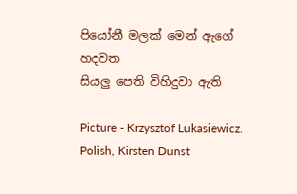පියෝනී මලක් මෙන් ඇගේ හදවත
සියලු පෙති විහිදුවා ඇති

Picture - Krzysztof Lukasiewicz. Polish, Kirsten Dunst